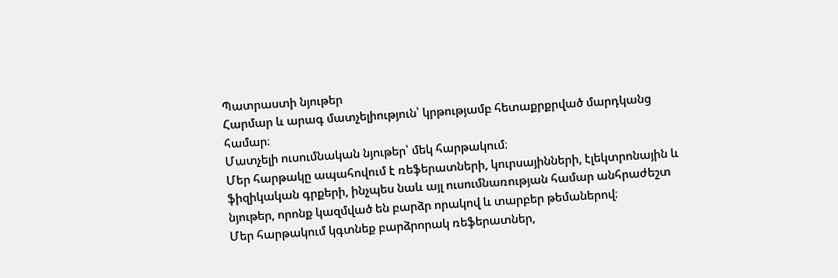Պատրաստի նյութեր
Հարմար և արագ մատչելիություն՝ կրթությամբ հետաքրքրված մարդկանց համար։
Մատչելի ուսումնական նյութեր՝ մեկ հարթակում։
Մեր հարթակը ապահովում է ռեֆերատների, կուրսայինների, էլեկտրոնային և ֆիզիկական գրքերի, ինչպես նաև այլ ուսումնառության համար անհրաժեշտ նյութեր, որոնք կազմված են բարձր որակով և տարբեր թեմաներով։
Մեր հարթակում կգտնեք բարձրորակ ռեֆերատներ,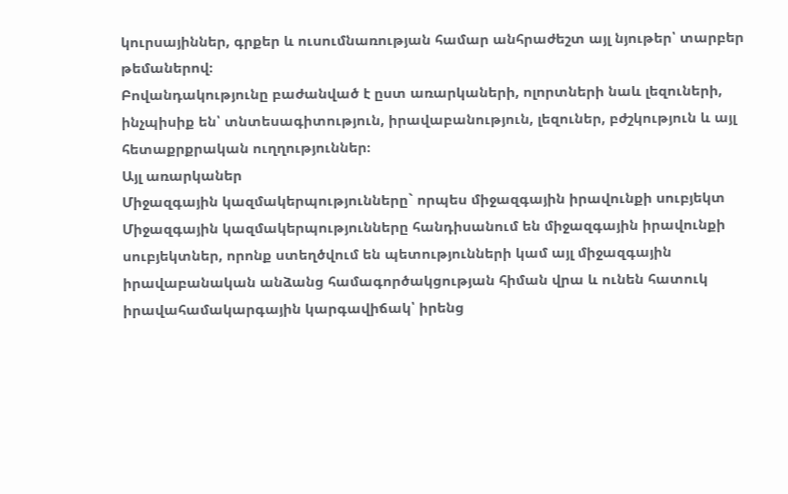կուրսայիններ, գրքեր և ուսումնառության համար անհրաժեշտ այլ նյութեր՝ տարբեր թեմաներով։
Բովանդակությունը բաժանված է ըստ առարկաների, ոլորտների նաև լեզուների, ինչպիսիք են՝ տնտեսագիտություն, իրավաբանություն, լեզուներ, բժշկություն և այլ հետաքրքրական ուղղություններ։
Այլ առարկաներ
Միջազգային կազմակերպությունները` որպես միջազգային իրավունքի սուբյեկտ
Միջազգային կազմակերպությունները հանդիսանում են միջազգային իրավունքի սուբյեկտներ, որոնք ստեղծվում են պետությունների կամ այլ միջազգային իրավաբանական անձանց համագործակցության հիման վրա և ունեն հատուկ իրավահամակարգային կարգավիճակ՝ իրենց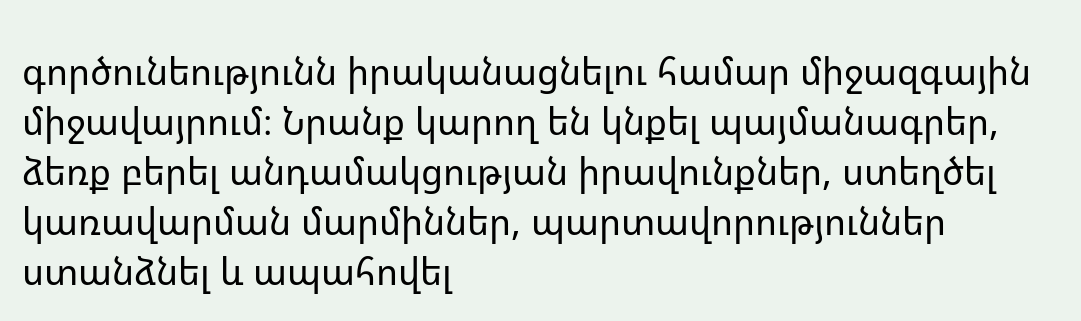գործունեությունն իրականացնելու համար միջազգային միջավայրում։ Նրանք կարող են կնքել պայմանագրեր, ձեռք բերել անդամակցության իրավունքներ, ստեղծել կառավարման մարմիններ, պարտավորություններ ստանձնել և ապահովել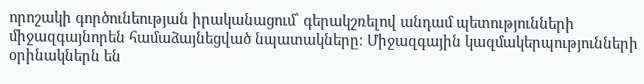որոշակի գործունեության իրականացում՝ գերակշռելով անդամ պետությունների միջազգայնորեն համաձայնեցված նպատակները։ Միջազգային կազմակերպությունների օրինակներն են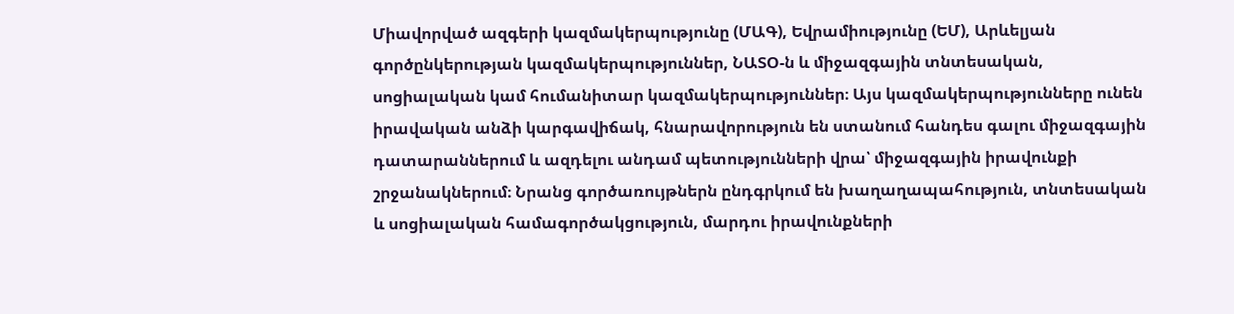Միավորված ազգերի կազմակերպությունը (ՄԱԳ), Եվրամիությունը (ԵՄ), Արևելյան գործընկերության կազմակերպություններ, ՆԱՏՕ-ն և միջազգային տնտեսական, սոցիալական կամ հումանիտար կազմակերպություններ։ Այս կազմակերպությունները ունեն իրավական անձի կարգավիճակ, հնարավորություն են ստանում հանդես գալու միջազգային դատարաններում և ազդելու անդամ պետությունների վրա՝ միջազգային իրավունքի շրջանակներում։ Նրանց գործառույթներն ընդգրկում են խաղաղապահություն, տնտեսական և սոցիալական համագործակցություն, մարդու իրավունքների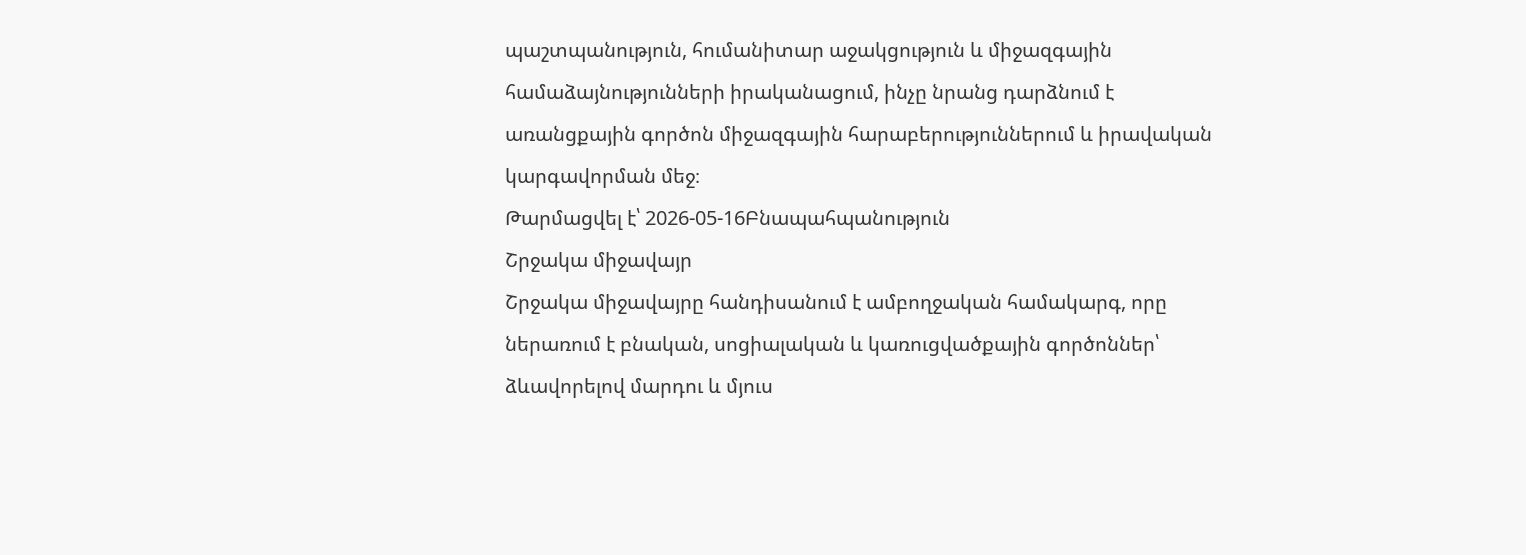պաշտպանություն, հումանիտար աջակցություն և միջազգային համաձայնությունների իրականացում, ինչը նրանց դարձնում է առանցքային գործոն միջազգային հարաբերություններում և իրավական կարգավորման մեջ։
Թարմացվել է՝ 2026-05-16Բնապահպանություն
Շրջակա միջավայր
Շրջակա միջավայրը հանդիսանում է ամբողջական համակարգ, որը ներառում է բնական, սոցիալական և կառուցվածքային գործոններ՝ ձևավորելով մարդու և մյուս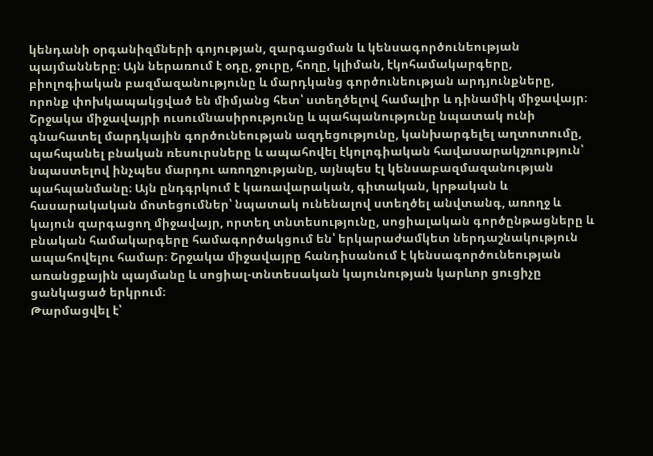կենդանի օրգանիզմների գոյության, զարգացման և կենսագործունեության պայմանները։ Այն ներառում է օդը, ջուրը, հողը, կլիման, էկոհամակարգերը, բիոլոգիական բազմազանությունը և մարդկանց գործունեության արդյունքները, որոնք փոխկապակցված են միմյանց հետ՝ ստեղծելով համալիր և դինամիկ միջավայր։ Շրջակա միջավայրի ուսումնասիրությունը և պահպանությունը նպատակ ունի գնահատել մարդկային գործունեության ազդեցությունը, կանխարգելել աղտոտումը, պահպանել բնական ռեսուրսները և ապահովել էկոլոգիական հավասարակշռություն՝ նպաստելով ինչպես մարդու առողջությանը, այնպես էլ կենսաբազմազանության պահպանմանը։ Այն ընդգրկում է կառավարական, գիտական, կրթական և հասարակական մոտեցումներ՝ նպատակ ունենալով ստեղծել անվտանգ, առողջ և կայուն զարգացող միջավայր, որտեղ տնտեսությունը, սոցիալական գործընթացները և բնական համակարգերը համագործակցում են՝ երկարաժամկետ ներդաշնակություն ապահովելու համար։ Շրջակա միջավայրը հանդիսանում է կենսագործունեության առանցքային պայմանը և սոցիալ-տնտեսական կայունության կարևոր ցուցիչը ցանկացած երկրում։
Թարմացվել է՝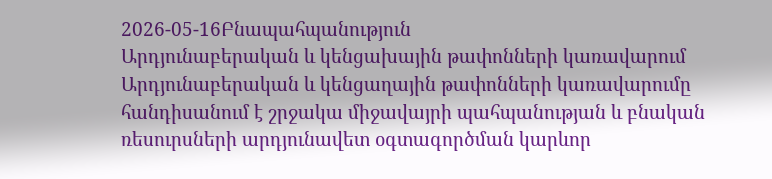2026-05-16Բնապահպանություն
Արդյունաբերական և կենցախային թափոնների կառավարում
Արդյունաբերական և կենցաղային թափոնների կառավարումը հանդիսանում է շրջակա միջավայրի պահպանության և բնական ռեսուրսների արդյունավետ օգտագործման կարևոր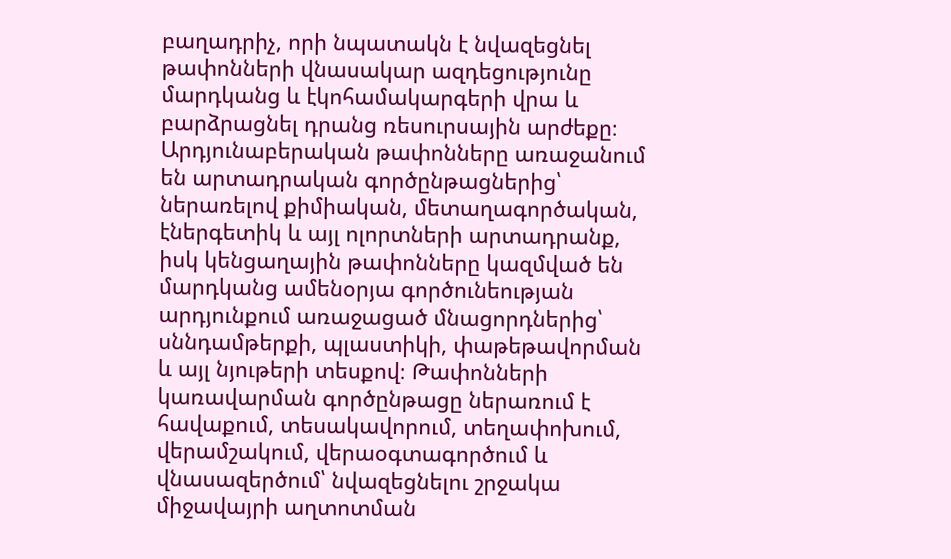բաղադրիչ, որի նպատակն է նվազեցնել թափոնների վնասակար ազդեցությունը մարդկանց և էկոհամակարգերի վրա և բարձրացնել դրանց ռեսուրսային արժեքը։ Արդյունաբերական թափոնները առաջանում են արտադրական գործընթացներից՝ ներառելով քիմիական, մետաղագործական, էներգետիկ և այլ ոլորտների արտադրանք, իսկ կենցաղային թափոնները կազմված են մարդկանց ամենօրյա գործունեության արդյունքում առաջացած մնացորդներից՝ սննդամթերքի, պլաստիկի, փաթեթավորման և այլ նյութերի տեսքով։ Թափոնների կառավարման գործընթացը ներառում է հավաքում, տեսակավորում, տեղափոխում, վերամշակում, վերաօգտագործում և վնասազերծում՝ նվազեցնելու շրջակա միջավայրի աղտոտման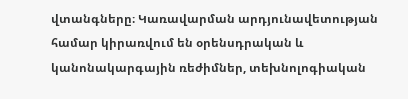վտանգները։ Կառավարման արդյունավետության համար կիրառվում են օրենսդրական և կանոնակարգային ռեժիմներ, տեխնոլոգիական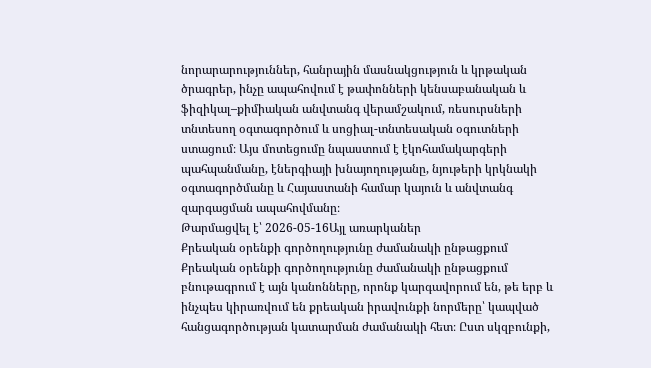նորարարություններ, հանրային մասնակցություն և կրթական ծրագրեր, ինչը ապահովում է թափոնների կենսաբանական և ֆիզիկալ–քիմիական անվտանգ վերամշակում, ռեսուրսների տնտեսող օգտագործում և սոցիալ-տնտեսական օգուտների ստացում։ Այս մոտեցումը նպաստում է էկոհամակարգերի պահպանմանը, էներգիայի խնայողությանը, նյութերի կրկնակի օգտագործմանը և Հայաստանի համար կայուն և անվտանգ զարգացման ապահովմանը։
Թարմացվել է՝ 2026-05-16Այլ առարկաներ
Քրեական օրենքի գործողությունը ժամանակի ընթացքում
Քրեական օրենքի գործողությունը ժամանակի ընթացքում բնութագրում է այն կանոնները, որոնք կարգավորում են, թե երբ և ինչպես կիրառվում են քրեական իրավունքի նորմերը՝ կապված հանցագործության կատարման ժամանակի հետ։ Ըստ սկզբունքի,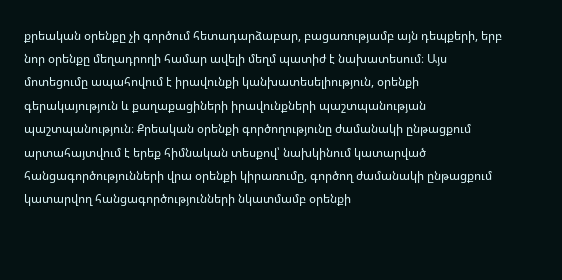քրեական օրենքը չի գործում հետադարձաբար, բացառությամբ այն դեպքերի, երբ նոր օրենքը մեղադրողի համար ավելի մեղմ պատիժ է նախատեսում։ Այս մոտեցումը ապահովում է իրավունքի կանխատեսելիություն, օրենքի գերակայություն և քաղաքացիների իրավունքների պաշտպանության պաշտպանություն։ Քրեական օրենքի գործողությունը ժամանակի ընթացքում արտահայտվում է երեք հիմնական տեսքով՝ նախկինում կատարված հանցագործությունների վրա օրենքի կիրառումը, գործող ժամանակի ընթացքում կատարվող հանցագործությունների նկատմամբ օրենքի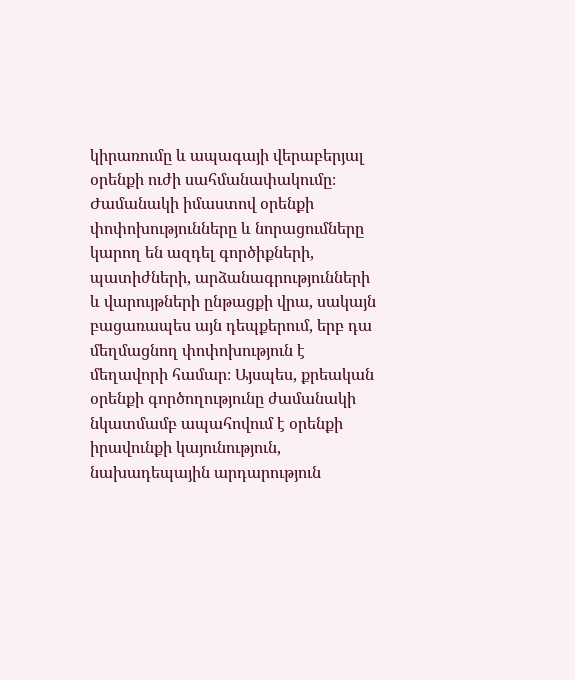կիրառումը և ապագայի վերաբերյալ օրենքի ուժի սահմանափակումը։ Ժամանակի իմաստով օրենքի փոփոխությունները և նորացումները կարող են ազդել գործիքների, պատիժների, արձանագրությունների և վարույթների ընթացքի վրա, սակայն բացառապես այն դեպքերում, երբ դա մեղմացնող փոփոխություն է մեղավորի համար։ Այսպես, քրեական օրենքի գործողությունը ժամանակի նկատմամբ ապահովում է օրենքի իրավունքի կայունություն, նախադեպային արդարություն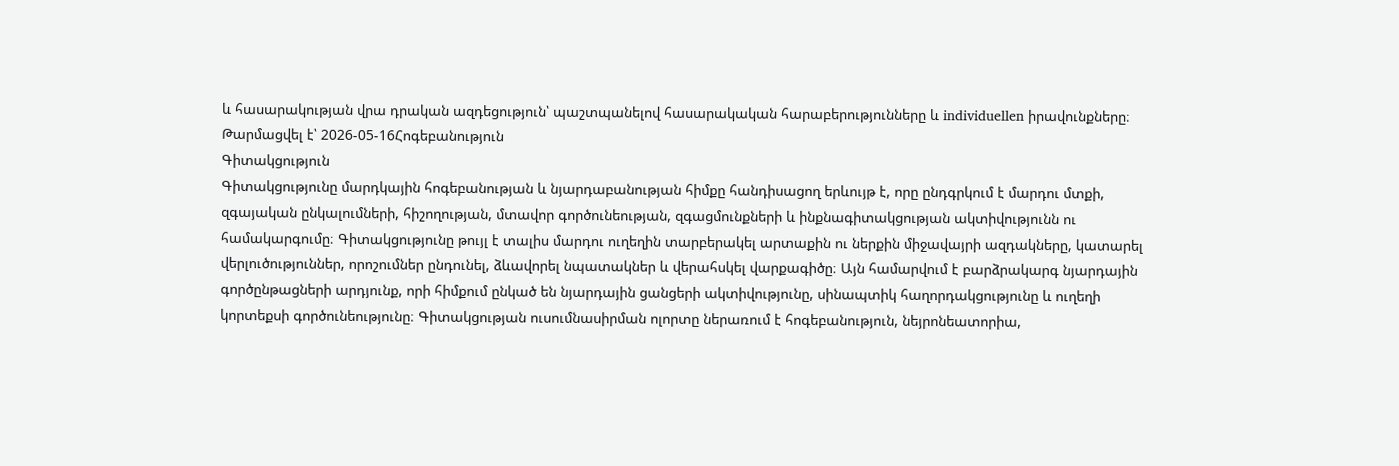և հասարակության վրա դրական ազդեցություն՝ պաշտպանելով հասարակական հարաբերությունները և individuellen իրավունքները։
Թարմացվել է՝ 2026-05-16Հոգեբանություն
Գիտակցություն
Գիտակցությունը մարդկային հոգեբանության և նյարդաբանության հիմքը հանդիսացող երևույթ է, որը ընդգրկում է մարդու մտքի, զգայական ընկալումների, հիշողության, մտավոր գործունեության, զգացմունքների և ինքնագիտակցության ակտիվությունն ու համակարգումը։ Գիտակցությունը թույլ է տալիս մարդու ուղեղին տարբերակել արտաքին ու ներքին միջավայրի ազդակները, կատարել վերլուծություններ, որոշումներ ընդունել, ձևավորել նպատակներ և վերահսկել վարքագիծը։ Այն համարվում է բարձրակարգ նյարդային գործընթացների արդյունք, որի հիմքում ընկած են նյարդային ցանցերի ակտիվությունը, սինապտիկ հաղորդակցությունը և ուղեղի կորտեքսի գործունեությունը։ Գիտակցության ուսումնասիրման ոլորտը ներառում է հոգեբանություն, նեյրոնեատորիա,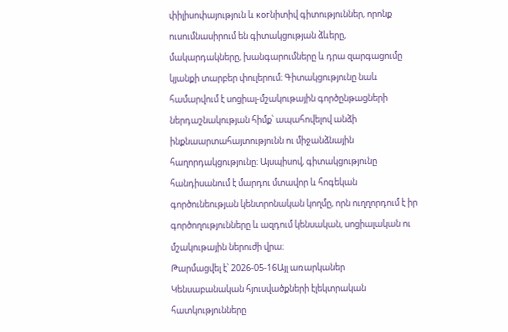փիլիսոփայություն և когնիտիվ գիտություններ, որոնք ուսումնասիրում են գիտակցության ձևերը, մակարդակները, խանգարումները և դրա զարգացումը կյանքի տարբեր փուլերում։ Գիտակցությունը նաև համարվում է սոցիալ-մշակութային գործընթացների ներդաշնակության հիմք՝ ապահովելով անձի ինքնաարտահայտությունն ու միջանձնային հաղորդակցությունը։ Այսպիսով, գիտակցությունը հանդիսանում է մարդու մտավոր և հոգեկան գործունեության կենտրոնական կողմը, որն ուղղորդում է իր գործողությունները և ազդում կենսական, սոցիալական ու մշակութային ներուժի վրա։
Թարմացվել է՝ 2026-05-16Այլ առարկաներ
Կենսաբանական հյուսվածքների էլեկտրական հատկությունները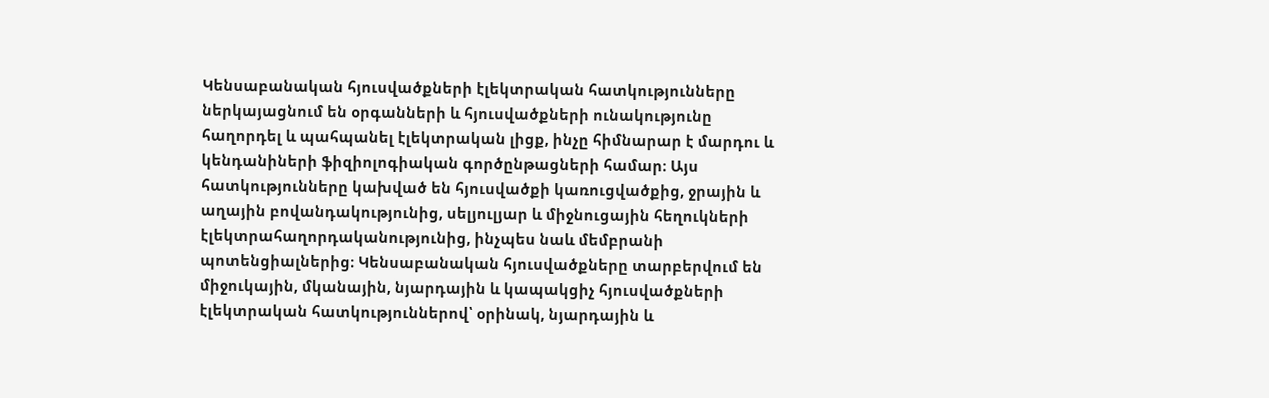Կենսաբանական հյուսվածքների էլեկտրական հատկությունները ներկայացնում են օրգանների և հյուսվածքների ունակությունը հաղորդել և պահպանել էլեկտրական լիցք, ինչը հիմնարար է մարդու և կենդանիների ֆիզիոլոգիական գործընթացների համար։ Այս հատկությունները կախված են հյուսվածքի կառուցվածքից, ջրային և աղային բովանդակությունից, սելյուլյար և միջնուցային հեղուկների էլեկտրահաղորդականությունից, ինչպես նաև մեմբրանի պոտենցիալներից։ Կենսաբանական հյուսվածքները տարբերվում են միջուկային, մկանային, նյարդային և կապակցիչ հյուսվածքների էլեկտրական հատկություններով՝ օրինակ, նյարդային և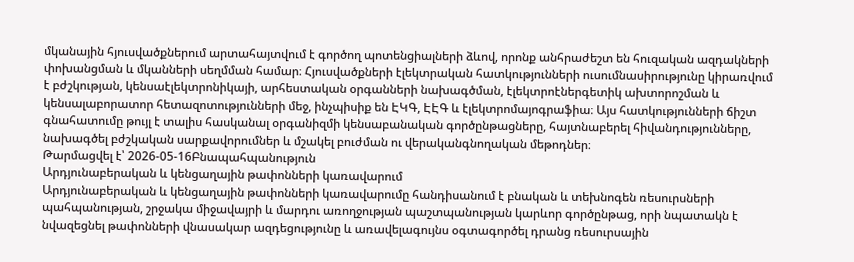մկանային հյուսվածքներում արտահայտվում է գործող պոտենցիալների ձևով, որոնք անհրաժեշտ են հուզական ազդակների փոխանցման և մկանների սեղմման համար։ Հյուսվածքների էլեկտրական հատկությունների ուսումնասիրությունը կիրառվում է բժշկության, կենսաէլեկտրոնիկայի, արհեստական օրգանների նախագծման, էլեկտրոէներգետիկ ախտորոշման և կենսալաբորատոր հետազոտությունների մեջ, ինչպիսիք են ԷԿԳ, ԷԷԳ և էլեկտրոմայոգրաֆիա։ Այս հատկությունների ճիշտ գնահատումը թույլ է տալիս հասկանալ օրգանիզմի կենսաբանական գործընթացները, հայտնաբերել հիվանդությունները, նախագծել բժշկական սարքավորումներ և մշակել բուժման ու վերականգնողական մեթոդներ։
Թարմացվել է՝ 2026-05-16Բնապահպանություն
Արդյունաբերական և կենցաղային թափոնների կառավարում
Արդյունաբերական և կենցաղային թափոնների կառավարումը հանդիսանում է բնական և տեխնոգեն ռեսուրսների պահպանության, շրջակա միջավայրի և մարդու առողջության պաշտպանության կարևոր գործընթաց, որի նպատակն է նվազեցնել թափոնների վնասակար ազդեցությունը և առավելագույնս օգտագործել դրանց ռեսուրսային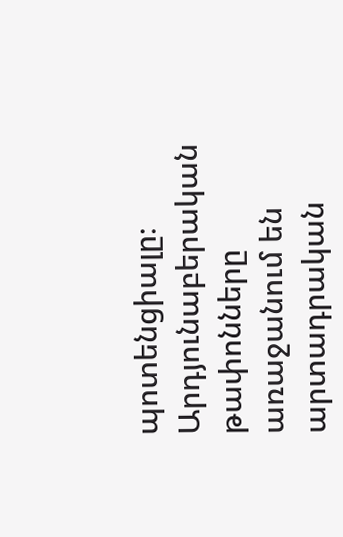պոտենցիալը։ Արդյունաբերական թափոնները առաջանում են արտադրական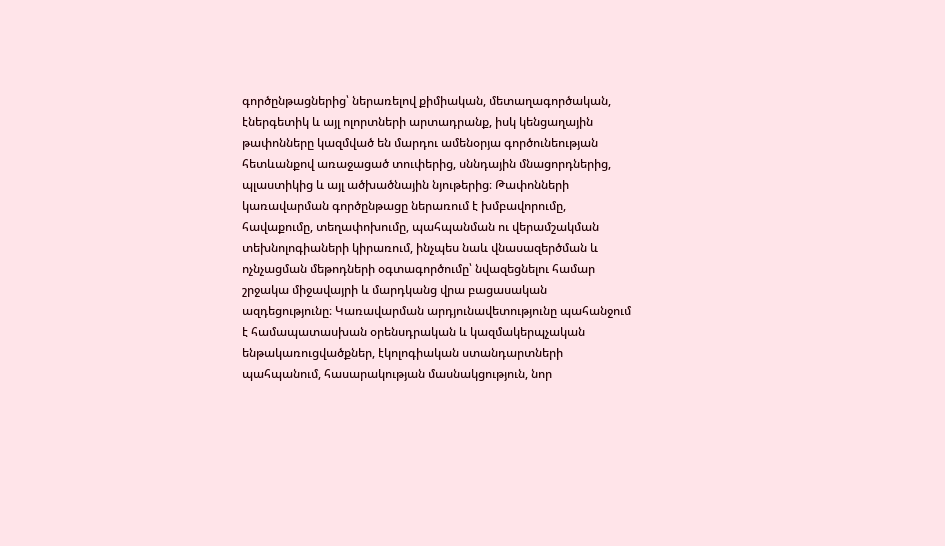գործընթացներից՝ ներառելով քիմիական, մետաղագործական, էներգետիկ և այլ ոլորտների արտադրանք, իսկ կենցաղային թափոնները կազմված են մարդու ամենօրյա գործունեության հետևանքով առաջացած տուփերից, սննդային մնացորդներից, պլաստիկից և այլ ածխածնային նյութերից։ Թափոնների կառավարման գործընթացը ներառում է խմբավորումը, հավաքումը, տեղափոխումը, պահպանման ու վերամշակման տեխնոլոգիաների կիրառում, ինչպես նաև վնասազերծման և ոչնչացման մեթոդների օգտագործումը՝ նվազեցնելու համար շրջակա միջավայրի և մարդկանց վրա բացասական ազդեցությունը։ Կառավարման արդյունավետությունը պահանջում է համապատասխան օրենսդրական և կազմակերպչական ենթակառուցվածքներ, էկոլոգիական ստանդարտների պահպանում, հասարակության մասնակցություն, նոր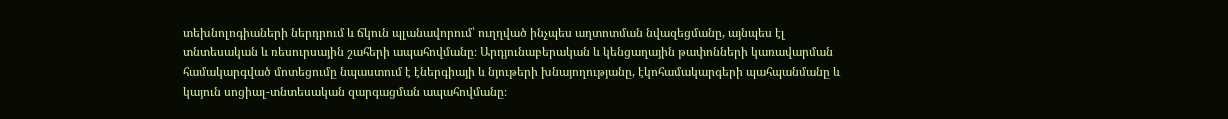տեխնոլոգիաների ներդրում և ճկուն պլանավորում՝ ուղղված ինչպես աղտոտման նվազեցմանը, այնպես էլ տնտեսական և ռեսուրսային շահերի ապահովմանը։ Արդյունաբերական և կենցաղային թափոնների կառավարման համակարգված մոտեցումը նպաստում է էներգիայի և նյութերի խնայողությանը, էկոհամակարգերի պահպանմանը և կայուն սոցիալ-տնտեսական զարգացման ապահովմանը։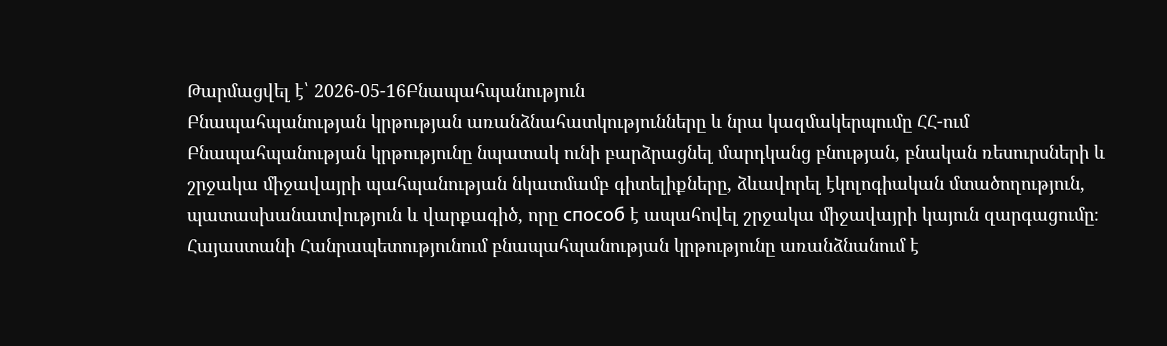Թարմացվել է՝ 2026-05-16Բնապահպանություն
Բնապահպանության կրթության առանձնահատկությունները և նրա կազմակերպումը ՀՀ-ում
Բնապահպանության կրթությունը նպատակ ունի բարձրացնել մարդկանց բնության, բնական ռեսուրսների և շրջակա միջավայրի պահպանության նկատմամբ գիտելիքները, ձևավորել էկոլոգիական մտածողություն, պատասխանատվություն և վարքագիծ, որը способ է ապահովել շրջակա միջավայրի կայուն զարգացումը։ Հայաստանի Հանրապետությունում բնապահպանության կրթությունը առանձնանում է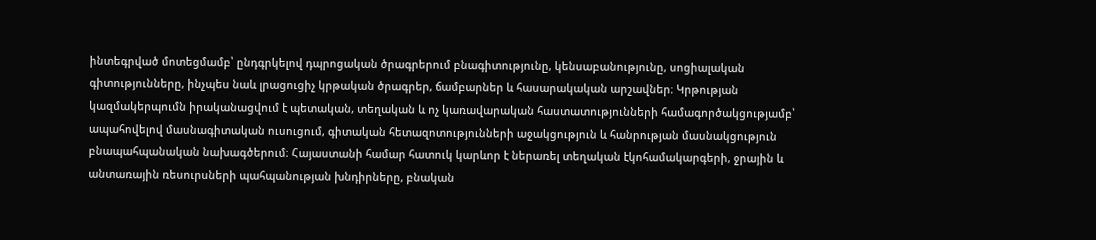ինտեգրված մոտեցմամբ՝ ընդգրկելով դպրոցական ծրագրերում բնագիտությունը, կենսաբանությունը, սոցիալական գիտությունները, ինչպես նաև լրացուցիչ կրթական ծրագրեր, ճամբարներ և հասարակական արշավներ։ Կրթության կազմակերպումն իրականացվում է պետական, տեղական և ոչ կառավարական հաստատությունների համագործակցությամբ՝ ապահովելով մասնագիտական ուսուցում, գիտական հետազոտությունների աջակցություն և հանրության մասնակցություն բնապահպանական նախագծերում։ Հայաստանի համար հատուկ կարևոր է ներառել տեղական էկոհամակարգերի, ջրային և անտառային ռեսուրսների պահպանության խնդիրները, բնական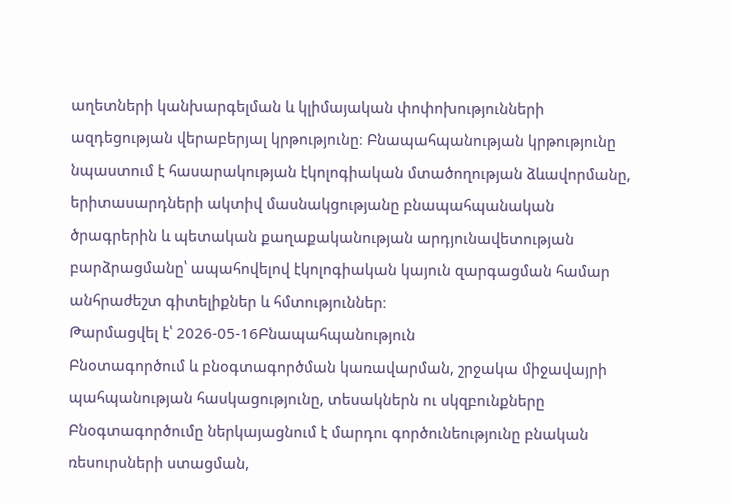աղետների կանխարգելման և կլիմայական փոփոխությունների ազդեցության վերաբերյալ կրթությունը։ Բնապահպանության կրթությունը նպաստում է հասարակության էկոլոգիական մտածողության ձևավորմանը, երիտասարդների ակտիվ մասնակցությանը բնապահպանական ծրագրերին և պետական քաղաքականության արդյունավետության բարձրացմանը՝ ապահովելով էկոլոգիական կայուն զարգացման համար անհրաժեշտ գիտելիքներ և հմտություններ։
Թարմացվել է՝ 2026-05-16Բնապահպանություն
Բնօտագործում և բնօգտագործման կառավարման, շրջակա միջավայրի պահպանության հասկացությունը, տեսակներն ու սկզբունքները
Բնօգտագործումը ներկայացնում է մարդու գործունեությունը բնական ռեսուրսների ստացման,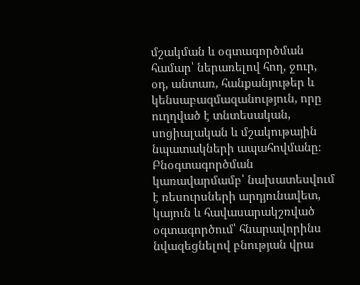մշակման և օգտագործման համար՝ ներառելով հող, ջուր, օդ, անտառ, հանքանյութեր և կենսաբազմազանություն, որը ուղղված է տնտեսական, սոցիալական և մշակութային նպատակների ապահովմանը։ Բնօգտագործման կառավարմամբ՝ նախատեսվում է ռեսուրսների արդյունավետ, կայուն և հավասարակշռված օգտագործում՝ հնարավորինս նվազեցնելով բնության վրա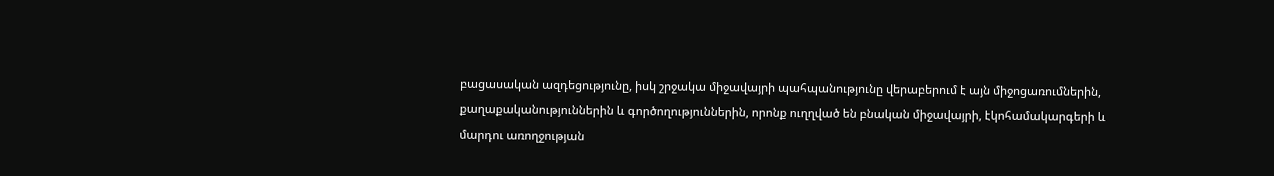բացասական ազդեցությունը, իսկ շրջակա միջավայրի պահպանությունը վերաբերում է այն միջոցառումներին, քաղաքականություններին և գործողություններին, որոնք ուղղված են բնական միջավայրի, էկոհամակարգերի և մարդու առողջության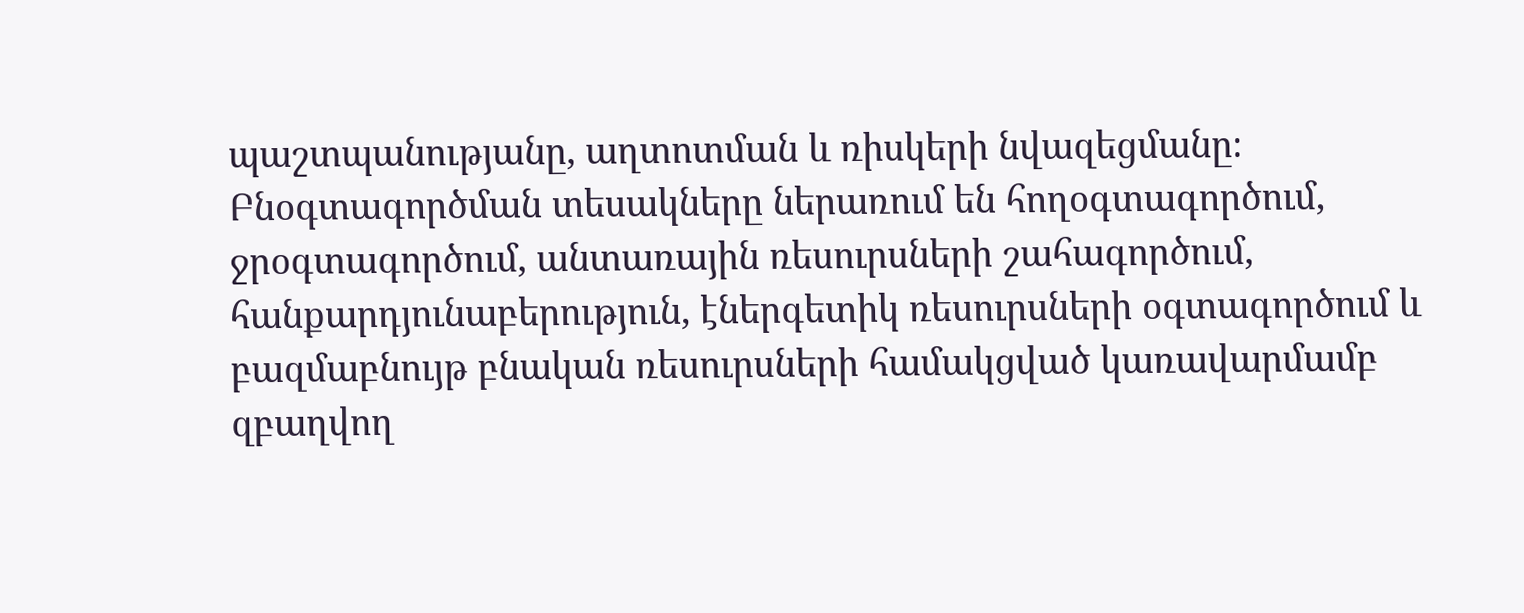պաշտպանությանը, աղտոտման և ռիսկերի նվազեցմանը։ Բնօգտագործման տեսակները ներառում են հողօգտագործում, ջրօգտագործում, անտառային ռեսուրսների շահագործում, հանքարդյունաբերություն, էներգետիկ ռեսուրսների օգտագործում և բազմաբնույթ բնական ռեսուրսների համակցված կառավարմամբ զբաղվող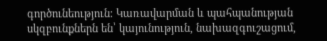գործունեություն։ Կառավարման և պահպանության սկզբունքներն են՝ կայունություն, նախազգուշացում,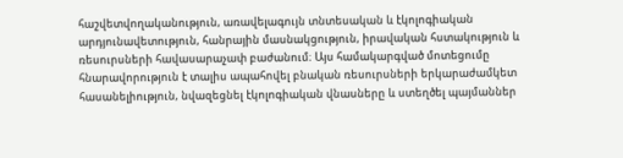հաշվետվողականություն, առավելագույն տնտեսական և էկոլոգիական արդյունավետություն, հանրային մասնակցություն, իրավական հստակություն և ռեսուրսների հավասարաչափ բաժանում։ Այս համակարգված մոտեցումը հնարավորություն է տալիս ապահովել բնական ռեսուրսների երկարաժամկետ հասանելիություն, նվազեցնել էկոլոգիական վնասները և ստեղծել պայմաններ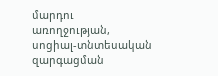մարդու առողջության, սոցիալ-տնտեսական զարգացման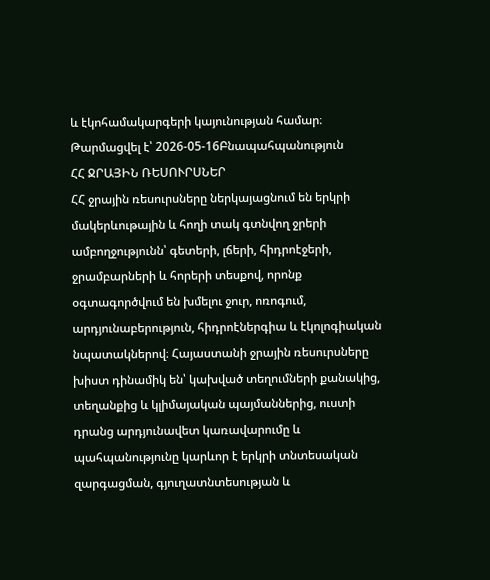և էկոհամակարգերի կայունության համար։
Թարմացվել է՝ 2026-05-16Բնապահպանություն
ՀՀ ՋՐԱՅԻՆ ՌԵՍՈՒՐՍՆԵՐ
ՀՀ ջրային ռեսուրսները ներկայացնում են երկրի մակերևութային և հողի տակ գտնվող ջրերի ամբողջությունն՝ գետերի, լճերի, հիդրոէջերի, ջրամբարների և հորերի տեսքով, որոնք օգտագործվում են խմելու ջուր, ոռոգում, արդյունաբերություն, հիդրոէներգիա և էկոլոգիական նպատակներով։ Հայաստանի ջրային ռեսուրսները խիստ դինամիկ են՝ կախված տեղումների քանակից, տեղանքից և կլիմայական պայմաններից, ուստի դրանց արդյունավետ կառավարումը և պահպանությունը կարևոր է երկրի տնտեսական զարգացման, գյուղատնտեսության և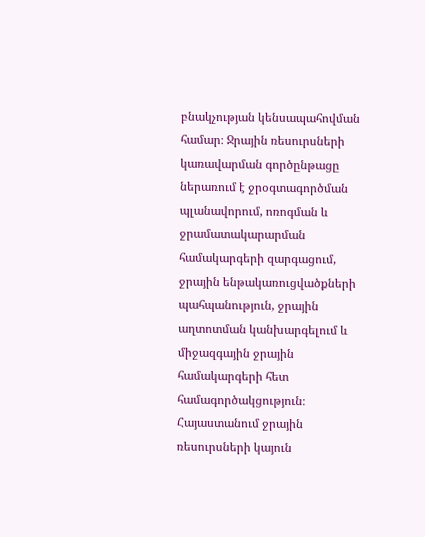բնակչության կենսապահովման համար։ Ջրային ռեսուրսների կառավարման գործընթացը ներառում է ջրօգտագործման պլանավորում, ոռոգման և ջրամատակարարման համակարգերի զարգացում, ջրային ենթակառուցվածքների պահպանություն, ջրային աղտոտման կանխարգելում և միջազգային ջրային համակարգերի հետ համագործակցություն։ Հայաստանում ջրային ռեսուրսների կայուն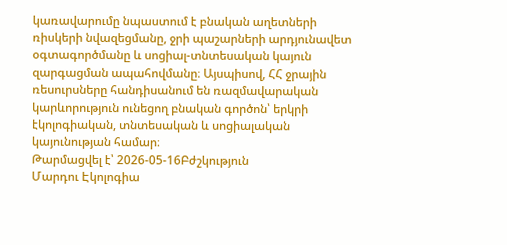կառավարումը նպաստում է բնական աղետների ռիսկերի նվազեցմանը, ջրի պաշարների արդյունավետ օգտագործմանը և սոցիալ-տնտեսական կայուն զարգացման ապահովմանը։ Այսպիսով, ՀՀ ջրային ռեսուրսները հանդիսանում են ռազմավարական կարևորություն ունեցող բնական գործոն՝ երկրի էկոլոգիական, տնտեսական և սոցիալական կայունության համար։
Թարմացվել է՝ 2026-05-16Բժշկություն
Մարդու Էկոլոգիա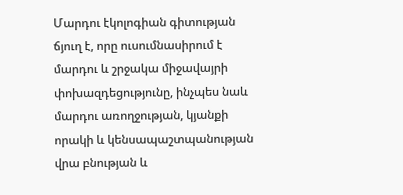Մարդու էկոլոգիան գիտության ճյուղ է, որը ուսումնասիրում է մարդու և շրջակա միջավայրի փոխազդեցությունը, ինչպես նաև մարդու առողջության, կյանքի որակի և կենսապաշտպանության վրա բնության և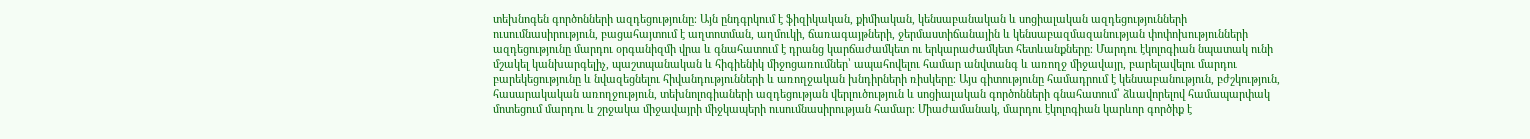տեխնոգեն գործոնների ազդեցությունը։ Այն ընդգրկում է ֆիզիկական, քիմիական, կենսաբանական և սոցիալական ազդեցությունների ուսումնասիրություն, բացահայտում է աղտոտման, աղմուկի, ճառագայթների, ջերմաստիճանային և կենսաբազմազանության փոփոխությունների ազդեցությունը մարդու օրգանիզմի վրա և գնահատում է դրանց կարճաժամկետ ու երկարաժամկետ հետևանքները։ Մարդու էկոլոգիան նպատակ ունի մշակել կանխարգելիչ, պաշտպանական և հիգիենիկ միջոցառումներ՝ ապահովելու համար անվտանգ և առողջ միջավայր, բարելավելու մարդու բարեկեցությունը և նվազեցնելու հիվանդությունների և առողջական խնդիրների ռիսկերը։ Այս գիտությունը համադրում է կենսաբանություն, բժշկություն, հասարակական առողջություն, տեխնոլոգիաների ազդեցության վերլուծություն և սոցիալական գործոնների գնահատում՝ ձևավորելով համապարփակ մոտեցում մարդու և շրջակա միջավայրի միջկապերի ուսումնասիրության համար։ Միաժամանակ, մարդու էկոլոգիան կարևոր գործիք է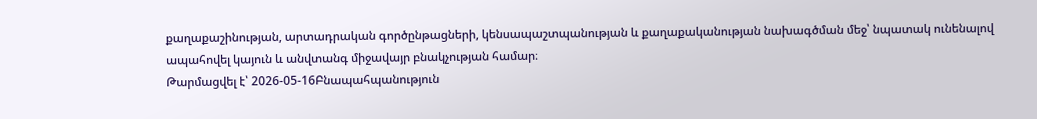քաղաքաշինության, արտադրական գործընթացների, կենսապաշտպանության և քաղաքականության նախագծման մեջ՝ նպատակ ունենալով ապահովել կայուն և անվտանգ միջավայր բնակչության համար։
Թարմացվել է՝ 2026-05-16Բնապահպանություն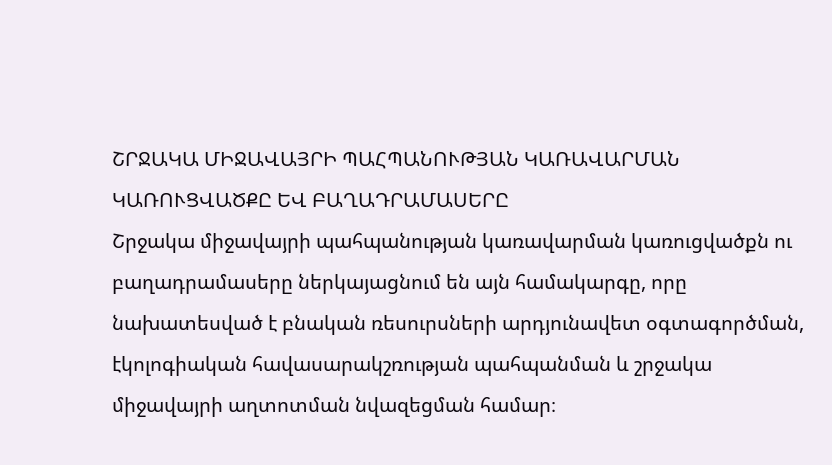ՇՐՋԱԿԱ ՄԻՋԱՎԱՅՐԻ ՊԱՀՊԱՆՈՒԹՅԱՆ ԿԱՌԱՎԱՐՄԱՆ ԿԱՌՈՒՑՎԱԾՔԸ ԵՎ ԲԱՂԱԴՐԱՄԱՍԵՐԸ
Շրջակա միջավայրի պահպանության կառավարման կառուցվածքն ու բաղադրամասերը ներկայացնում են այն համակարգը, որը նախատեսված է բնական ռեսուրսների արդյունավետ օգտագործման, էկոլոգիական հավասարակշռության պահպանման և շրջակա միջավայրի աղտոտման նվազեցման համար։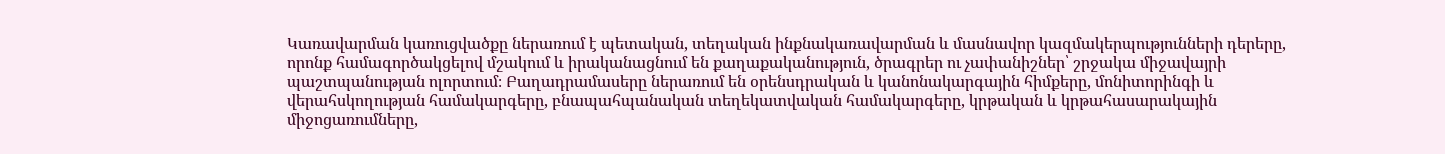Կառավարման կառուցվածքը ներառում է պետական, տեղական ինքնակառավարման և մասնավոր կազմակերպությունների դերերը, որոնք համագործակցելով մշակում և իրականացնում են քաղաքականություն, ծրագրեր ու չափանիշներ՝ շրջակա միջավայրի պաշտպանության ոլորտում։ Բաղադրամասերը ներառում են օրենսդրական և կանոնակարգային հիմքերը, մոնիտորինգի և վերահսկողության համակարգերը, բնապահպանական տեղեկատվական համակարգերը, կրթական և կրթահասարակային միջոցառումները,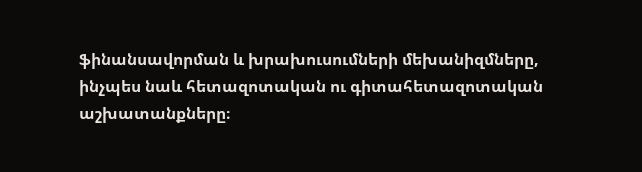ֆինանսավորման և խրախուսումների մեխանիզմները, ինչպես նաև հետազոտական ու գիտահետազոտական աշխատանքները։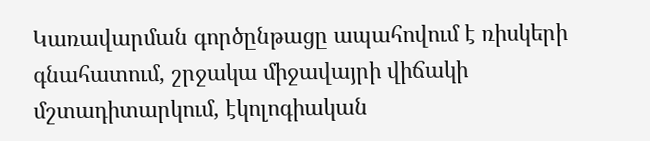Կառավարման գործընթացը ապահովում է ռիսկերի գնահատում, շրջակա միջավայրի վիճակի մշտադիտարկում, էկոլոգիական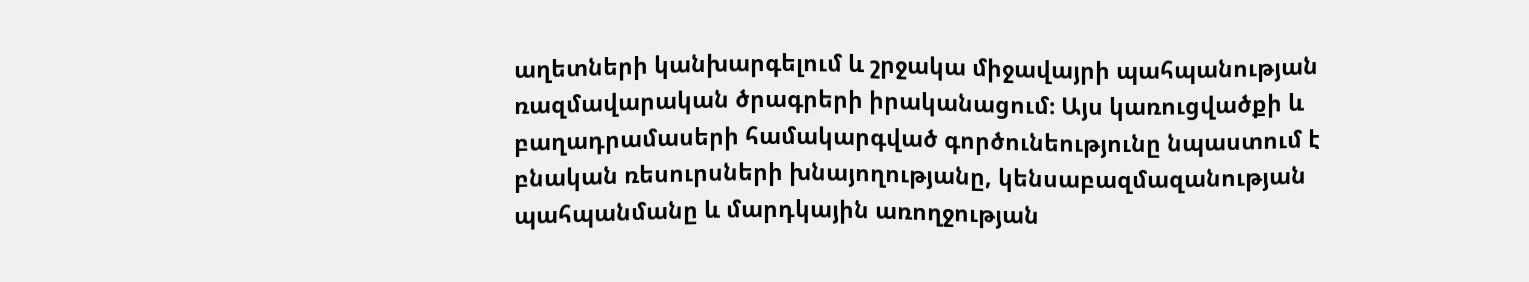աղետների կանխարգելում և շրջակա միջավայրի պահպանության ռազմավարական ծրագրերի իրականացում։ Այս կառուցվածքի և բաղադրամասերի համակարգված գործունեությունը նպաստում է բնական ռեսուրսների խնայողությանը, կենսաբազմազանության պահպանմանը և մարդկային առողջության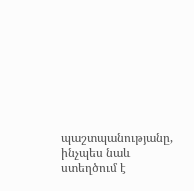պաշտպանությանը, ինչպես նաև ստեղծում է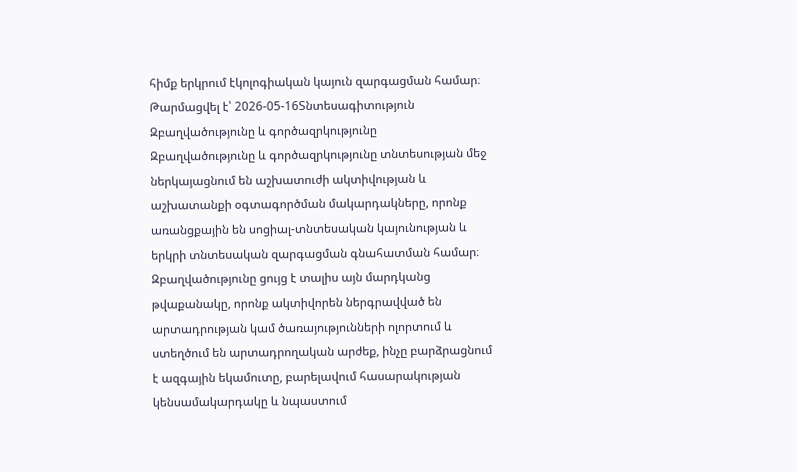հիմք երկրում էկոլոգիական կայուն զարգացման համար։
Թարմացվել է՝ 2026-05-16Տնտեսագիտություն
Զբաղվածությունը և գործազրկությունը
Զբաղվածությունը և գործազրկությունը տնտեսության մեջ ներկայացնում են աշխատուժի ակտիվության և աշխատանքի օգտագործման մակարդակները, որոնք առանցքային են սոցիալ-տնտեսական կայունության և երկրի տնտեսական զարգացման գնահատման համար։ Զբաղվածությունը ցույց է տալիս այն մարդկանց թվաքանակը, որոնք ակտիվորեն ներգրավված են արտադրության կամ ծառայությունների ոլորտում և ստեղծում են արտադրողական արժեք, ինչը բարձրացնում է ազգային եկամուտը, բարելավում հասարակության կենսամակարդակը և նպաստում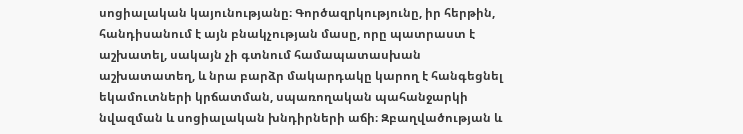սոցիալական կայունությանը։ Գործազրկությունը, իր հերթին, հանդիսանում է այն բնակչության մասը, որը պատրաստ է աշխատել, սակայն չի գտնում համապատասխան աշխատատեղ, և նրա բարձր մակարդակը կարող է հանգեցնել եկամուտների կրճատման, սպառողական պահանջարկի նվազման և սոցիալական խնդիրների աճի։ Զբաղվածության և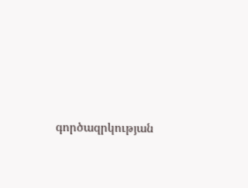գործազրկության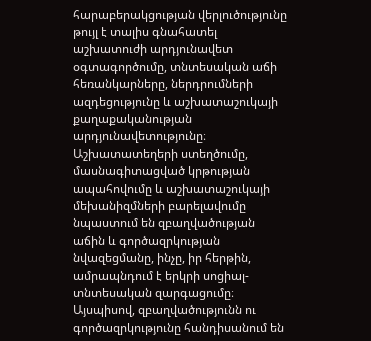հարաբերակցության վերլուծությունը թույլ է տալիս գնահատել աշխատուժի արդյունավետ օգտագործումը, տնտեսական աճի հեռանկարները, ներդրումների ազդեցությունը և աշխատաշուկայի քաղաքականության արդյունավետությունը։ Աշխատատեղերի ստեղծումը, մասնագիտացված կրթության ապահովումը և աշխատաշուկայի մեխանիզմների բարելավումը նպաստում են զբաղվածության աճին և գործազրկության նվազեցմանը, ինչը, իր հերթին, ամրապնդում է երկրի սոցիալ-տնտեսական զարգացումը։ Այսպիսով, զբաղվածությունն ու գործազրկությունը հանդիսանում են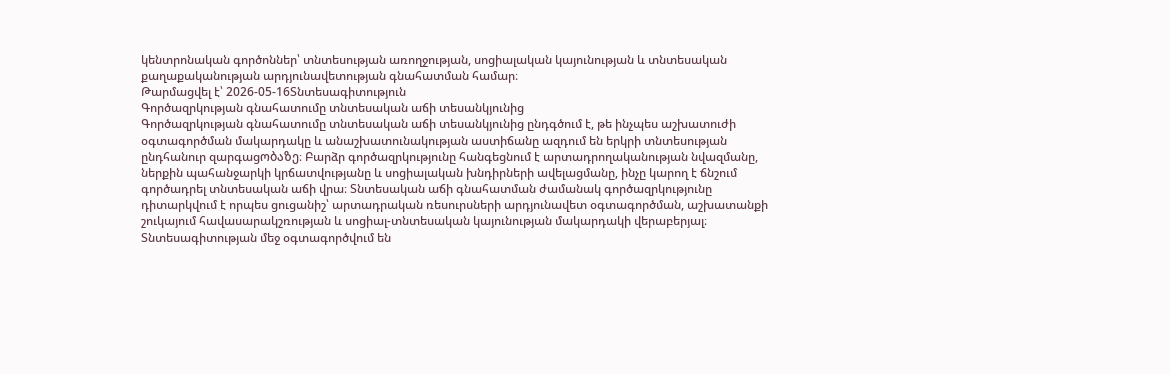կենտրոնական գործոններ՝ տնտեսության առողջության, սոցիալական կայունության և տնտեսական քաղաքականության արդյունավետության գնահատման համար։
Թարմացվել է՝ 2026-05-16Տնտեսագիտություն
Գործազրկության գնահատումը տնտեսական աճի տեսանկյունից
Գործազրկության գնահատումը տնտեսական աճի տեսանկյունից ընդգծում է, թե ինչպես աշխատուժի օգտագործման մակարդակը և անաշխատունակության աստիճանը ազդում են երկրի տնտեսության ընդհանուր զարգացობაზე։ Բարձր գործազրկությունը հանգեցնում է արտադրողականության նվազմանը, ներքին պահանջարկի կրճատվությանը և սոցիալական խնդիրների ավելացմանը, ինչը կարող է ճնշում գործադրել տնտեսական աճի վրա։ Տնտեսական աճի գնահատման ժամանակ գործազրկությունը դիտարկվում է որպես ցուցանիշ՝ արտադրական ռեսուրսների արդյունավետ օգտագործման, աշխատանքի շուկայում հավասարակշռության և սոցիալ-տնտեսական կայունության մակարդակի վերաբերյալ։ Տնտեսագիտության մեջ օգտագործվում են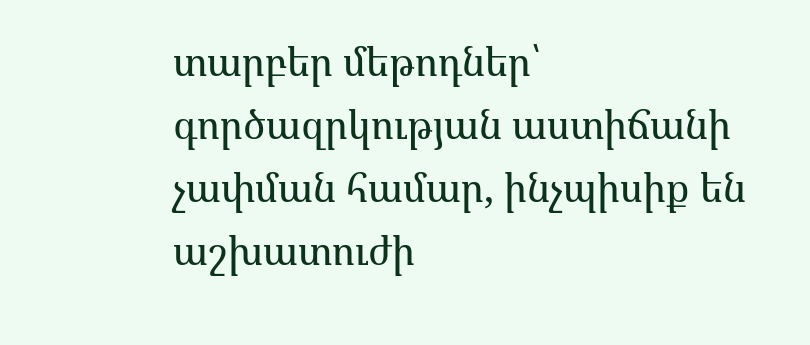տարբեր մեթոդներ՝ գործազրկության աստիճանի չափման համար, ինչպիսիք են աշխատուժի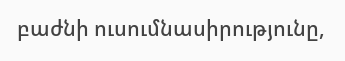բաժնի ուսումնասիրությունը,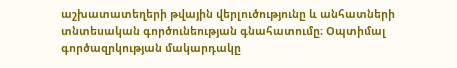աշխատատեղերի թվային վերլուծությունը և անհատների տնտեսական գործունեության գնահատումը։ Օպտիմալ գործազրկության մակարդակը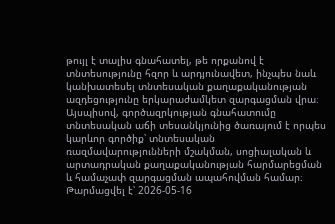թույլ է տալիս գնահատել, թե որքանով է տնտեսությունը հզոր և արդյունավետ, ինչպես նաև կանխատեսել տնտեսական քաղաքականության ազդեցությունը երկարաժամկետ զարգացման վրա։ Այսպիսով, գործազրկության գնահատումը տնտեսական աճի տեսանկյունից ծառայում է որպես կարևոր գործիք՝ տնտեսական ռազմավարությունների մշակման, սոցիալական և արտադրական քաղաքականության հարմարեցման և համաչափ զարգացման ապահովման համար։
Թարմացվել է՝ 2026-05-16